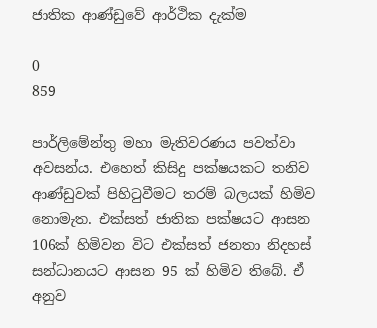ජාතික ආණ්ඩුවේ ආර්ථික දැක්ම

0
859

පාර්ලිමේන්තු මහා මැතිවරණය පවත්වා අවසන්ය. එහෙත් කිසිදු පක්ෂයකට තනිව ආණ්ඩුවක් පිහිටුවීමට තරම් බලයක් හිමිව නොමැත. එක්සත් ජාතික පක්ෂයට ආසන 106ක් හිමිවන විට එක්සත් ජනතා නිදහස් සන්ධානයට ආසන 95 ක් හිමිව තිබේ. ඒ අනුව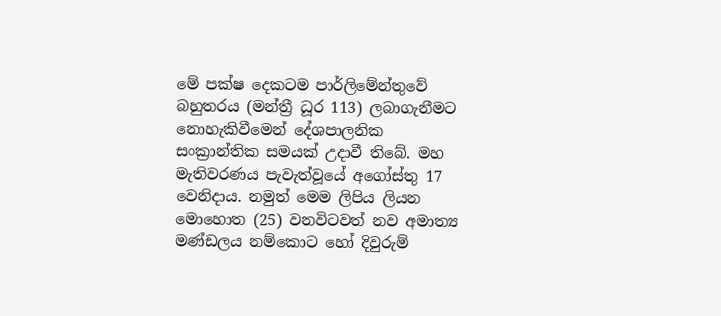මේ පක්ෂ දෙකටම පාර්ලිමේන්තුවේ බහුතරය (මන්ත්‍රී ධූර 113) ලබාගැනීමට නොහැකිවීමෙන් දේශපාලනික සංක්‍රාන්තික සමයක් උදාවී තිබේ. මහ මැතිවරණය පැවැත්වූයේ අගෝස්තු 17 වෙනිදාය. නමුත් මෙම ලිපිය ලියන මොහොත (25) වනවිටවත් නව අමාත්‍ය මණ්ඩලය නම්කොට හෝ දිවුරුම්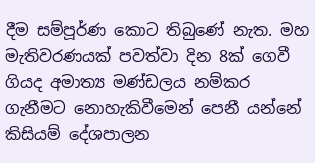දීම සම්පූර්ණ කොට තිබුණේ නැත. මහ මැතිවරණයක් පවත්වා දින 8ක් ගෙවී ගියද අමාත්‍ය මණ්ඩලය නම්කර ගැනීමට නොහැකිවීමෙන් පෙනී යන්නේ කිසියම් දේශපාලන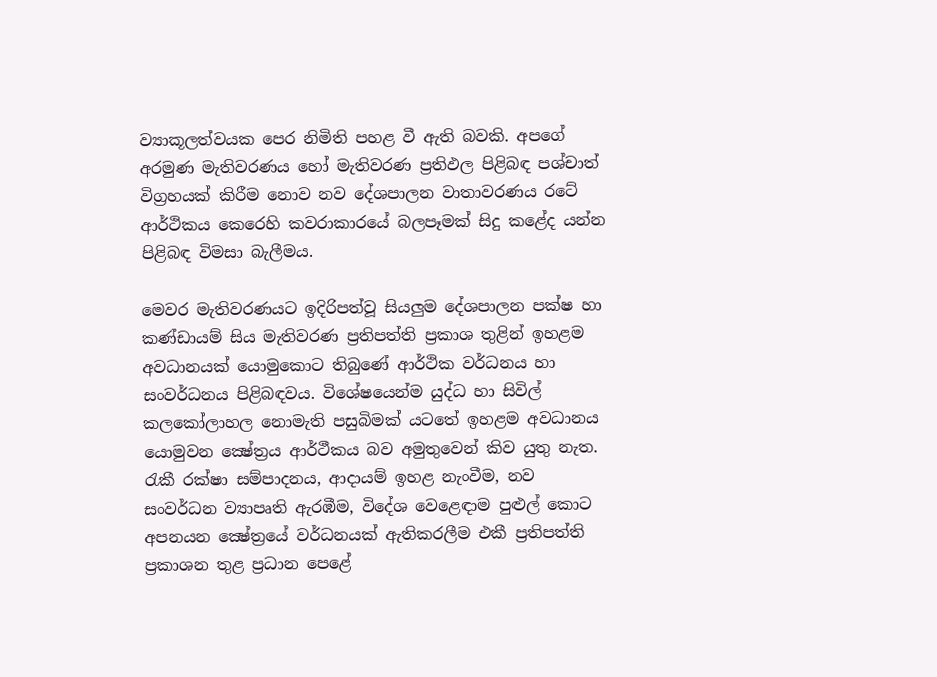ව්‍යාකූලත්වයක පෙර නිමිති පහළ වී ඇති බවකි. අපගේ අරමුණ මැතිවරණය හෝ මැතිවරණ ප්‍රතිඵල පිළිබඳ පශ්චාත්  විග්‍රහයක් කිරීම නොව නව දේශපාලන වාතාවරණය රටේ ආර්ථිකය කෙරෙහි කවරාකාරයේ බලපෑමක් සිදු කළේද යන්න පිළිබඳ විමසා බැලීමය.

මෙවර මැතිවරණයට ඉදිරිපත්වූ සියලුම දේශපාලන පක්ෂ හා කණ්ඩායම් සිය මැතිවරණ ප්‍රතිපත්ති ප්‍රකාශ තුළින් ඉහළම අවධානයක් යොමුකොට තිබුණේ ආර්ථික වර්ධනය හා  සංවර්ධනය පිළිබඳවය. විශේෂයෙන්ම යුද්ධ හා සිවිල් කලකෝලාහල නොමැති පසුබිමක් යටතේ ඉහළම අවධානය යොමුවන ක්‍ෂේත්‍රය ආර්ථීකය බව අමුතුවෙන් කිව යුතු නැත. රැකී රක්ෂා සම්පාදනය, ආදායම් ඉහළ නැංවීම, නව සංවර්ධන ව්‍යාපෘති ඇරඹීම, විදේශ වෙළෙඳාම පුළුල් කොට අපනයන ක්‍ෂේත්‍රයේ වර්ධනයක් ඇතිකරලීම එකී ප්‍රතිපත්ති ප්‍රකාශන තුළ ප්‍රධාන පෙළේ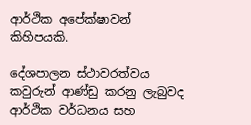ආර්ථික අපේක්ෂාවන් කිහිපයකි.

දේශපාලන ස්ථාවරත්වය
කවුරුන් ආණ්ඩු කරනු ලැබුවද ආර්ථික වර්ධනය සහ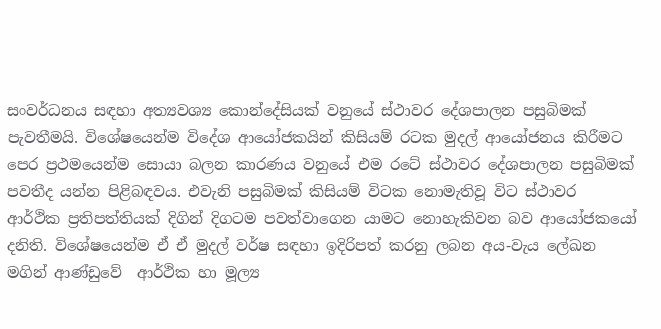සංවර්ධනය සඳහා අත්‍යවශ්‍ය කොන්දේසියක් වනුයේ ස්ථාවර දේශපාලන පසුබිමක් පැවතීමයි. විශේෂයෙන්ම විදේශ ආයෝජකයින් කිසියම් රටක මුදල් ආයෝජනය කිරීමට පෙර ප්‍රථමයෙන්ම සොයා බලන කාරණය වනුයේ එම රටේ ස්ථාවර දේශපාලන පසුබිමක් පවතීද යන්න පිළිබඳවය. එවැනි පසුබිමක් කිසියම් විටක නොමැතිවූ විට ස්ථාවර ආර්ථික ප්‍රතිපත්තියක් දිගින් දිගටම පවත්වාගෙන යාමට නොහැකිවන බව ආයෝජකයෝ දනිති. විශේෂයෙන්ම ඒ ඒ මුදල් වර්ෂ සඳහා ඉදිරිපත් කරනු ලබන අය-වැය ‍ලේඛන මගින් ආණ්ඩුවේ  ආර්ථික හා මූල්‍ය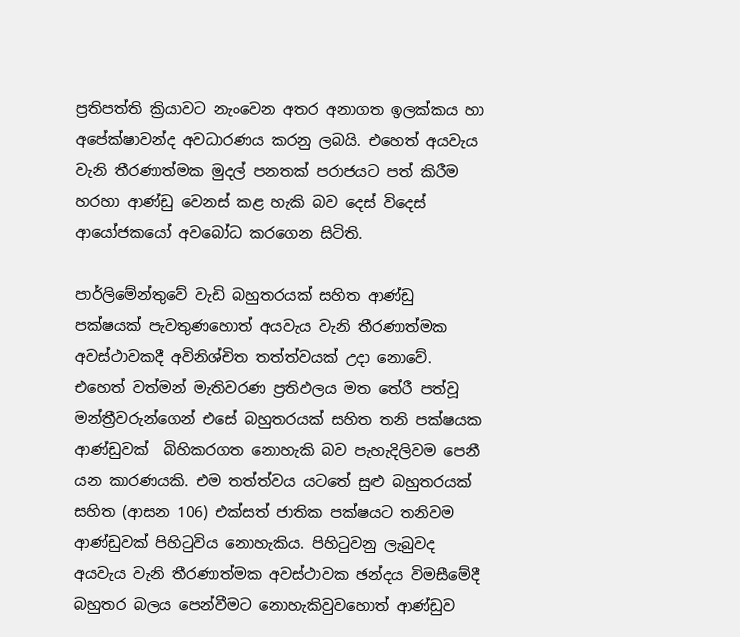ප්‍රතිපත්ති ක්‍රියාවට නැංවෙන අතර අනාගත ඉලක්කය හා අපේක්ෂාවන්ද අවධාරණය කරනු ලබයි. එහෙත් අයවැය වැනි තීරණාත්මක මුදල් පනතක් පරාජයට පත් කිරීම හරහා ආණ්ඩු වෙනස් කළ හැකි බව දෙස් විදෙස් ආයෝජකයෝ අවබෝධ කරගෙන සිටිති.

පාර්ලිමේන්තුවේ වැඩි බහුතරයක් සහිත ආණ්ඩු පක්ෂයක් පැවතුණහොත් අයවැය වැනි තීරණාත්මක අවස්ථාවකදී අවිනිශ්චිත තත්ත්වයක් උදා නොවේ. එහෙත් වත්මන් මැතිවරණ ප්‍රතිඵලය මත තේරී පත්වූ මන්ත්‍රීවරුන්ගෙන් එසේ බහුතරයක් සහිත තනි පක්ෂයක ආණ්ඩුවක්  බිහිකරගත නොහැකි බව පැහැදිලිවම පෙනී යන කාරණයකි. එම තත්ත්වය යටතේ සුළු බහුතරයක් සහිත (ආසන 106) එක්සත් ජාතික පක්ෂයට තනිවම ආණ්ඩුවක් පිහිටුවිය නොහැකිය. පිහිටුවනු ලැබුවද අයවැය වැනි තීරණාත්මක අවස්ථාවක ඡන්දය විමසීමේදී බහුතර බලය පෙන්වීමට නොහැකිවුවහොත් ආණ්ඩුව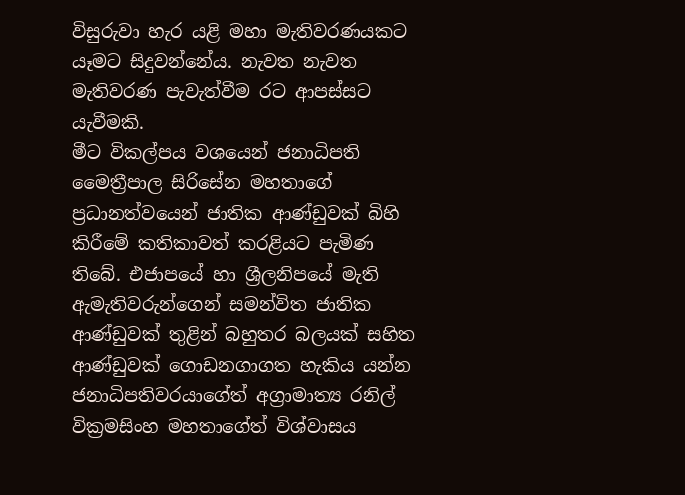විසුරුවා හැර යළි මහා මැතිවරණයකට යෑමට සිදුවන්නේය. නැවත නැවත මැතිවරණ පැවැත්වීම රට ආපස්සට යැවීමකි.
මීට විකල්පය වශයෙන් ජනාධිපති මෛත්‍රීපාල සිරිසේන මහතාගේ ප්‍රධානත්වයෙන් ජාතික ආණ්ඩුවක් බිහි කිරීමේ කතිකාවත් කරළියට පැමිණ තිබේ. එජාපයේ හා ශ්‍රීලනිපයේ මැති ඇමැතිවරුන්ගෙන් සමන්විත ජාතික ආණ්ඩුවක් තුළින් බහුතර බලයක් සහිත ආණ්ඩුවක් ගොඩනගාගත හැකිය යන්න ජනාධිපතිවරයාගේත් අග්‍රාමාත්‍ය රනිල් වික්‍රමසිංහ මහතාගේත් විශ්වාසය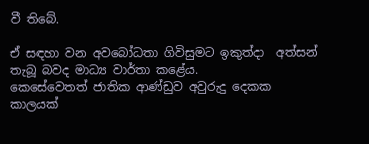වී තිබේ.

ඒ සඳහා වන අවබෝධතා ගිවිසුමට ඉකුත්දා  අත්සන් තැබූ බවද මාධ්‍ය වාර්තා කළේය.
කෙසේවෙතත් ජාතික ආණ්ඩුව අවුරුදු දෙකක කාලයක්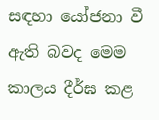සඳහා යෝජනා වී ඇති බවද මෙම කාලය දීර්ඝ කළ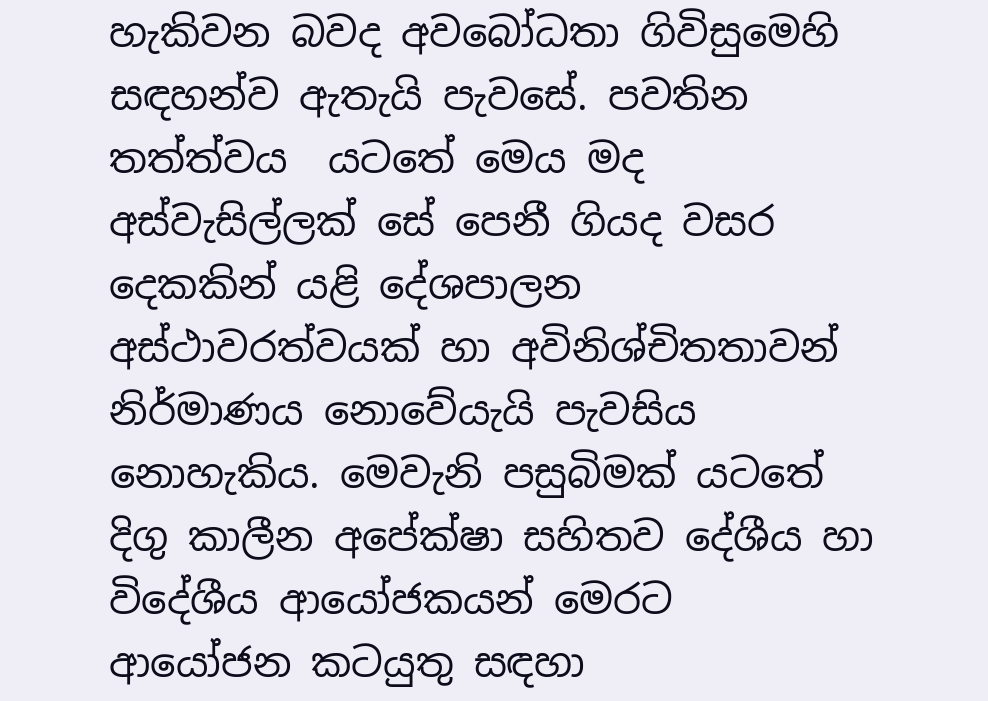හැකිවන බවද අවබෝධතා ගිවිසුමෙහි සඳහන්ව ඇතැයි පැවසේ. පවතින තත්ත්වය  යටතේ මෙය මද අස්වැසිල්ලක් සේ පෙනී ගියද වසර දෙකකින් යළි දේශපාලන අස්ථාවරත්වයක් හා අවිනිශ්චිතතාවන් නිර්මාණය නොවේයැයි පැවසිය නොහැකිය. මෙවැනි පසුබිමක් යටතේ දිගු කාලීන අපේක්ෂා සහිතව දේශීය හා විදේශීය ආයෝජකයන් මෙරට ආයෝජන කටයුතු සඳහා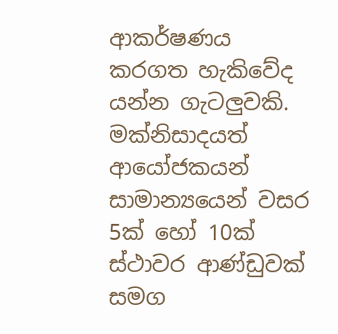ආකර්ෂණය කරගත හැකිවේද යන්න ගැටලුවකි. මක්නිසාදයත් ආයෝජකයන් සාමාන්‍යයෙන් වසර 5ක් හෝ 10ක් ස්ථාවර ආණ්ඩුවක් සමග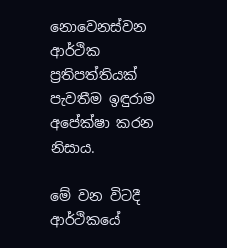නොවෙනස්වන ආර්ථික ප්‍රතිපත්තියක් පැවතීම ඉඳුරාම අපේක්ෂා කරන නිසාය.

මේ වන විටදී ආර්ථිකයේ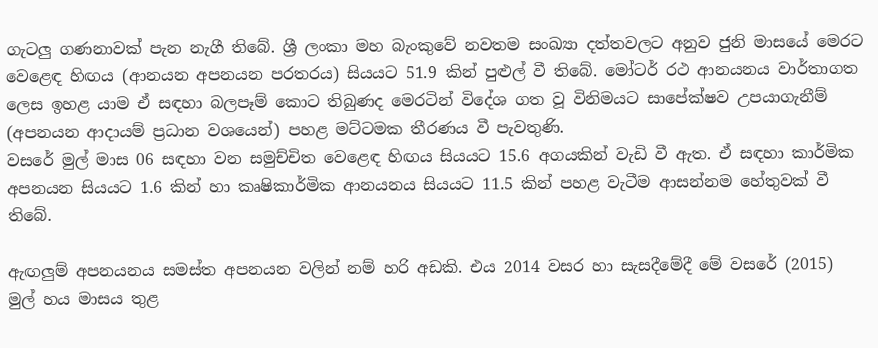ගැටලු ගණනාවක් පැන නැගී තිබේ. ශ්‍රී ලංකා මහ බැංකුවේ නවතම සංඛ්‍යා දත්තවලට අනුව ජුනි මාසයේ මෙරට වෙළෙඳ හිඟය (ආනයන අපනයන පරතරය) සියයට 51.9 කින් පුළුල් වී තිබේ. මෝටර් රථ ආනයනය වාර්තාගත ලෙස ඉහළ යාම ඒ සඳහා බලපෑම් කොට තිබුණද මෙරටින් විදේශ ගත වූ විනිමයට සාපේක්ෂව උපයාගැනීම් (අපනයන ආදායම් ප්‍රධාන වශයෙන්) පහළ මට්ටමක තීරණය වී පැවතුණි.
වසරේ මුල් මාස 06 සඳහා වන සමුච්චිත වෙළෙඳ හිඟය සියයට 15.6 අගයකින් වැඩි වී ඇත. ඒ සඳහා කාර්මික අපනයන සියයට 1.6 කින් හා කෘෂිකාර්මික ආනයනය සියයට 11.5 කින් පහළ වැටීම ආසන්නම හේතුවක් වී තිබේ.

ඇඟලුම් අපනයනය සමස්ත අපනයන වලින් නම් හරි අඩකි. එය 2014 වසර හා සැසදීමේදී මේ වසරේ (2015) මුල් හය මාසය තුළ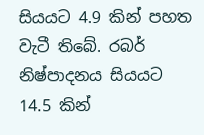සියයට 4.9 කින් පහත වැටී තිබේ. රබර් නිෂ්පාදනය සියයට 14.5 කින්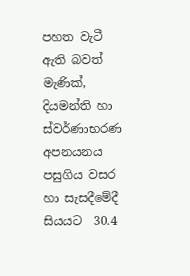පහත වැටී ඇති බවත් මැණික්, දියමන්ති හා ස්වර්ණාභරණ අපනයනය පසුගිය වසර හා සැසදීමේදී සියයට  30.4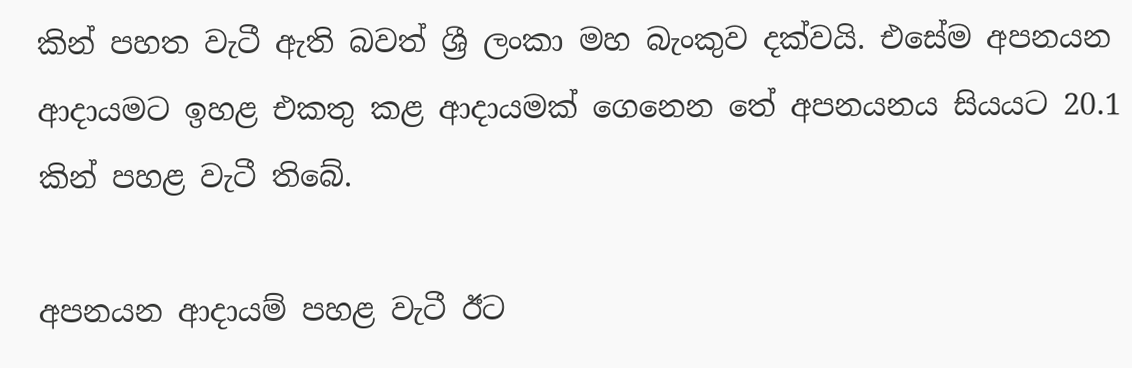කින් පහත වැටී ඇති බවත් ශ්‍රී ලංකා මහ බැංකුව දක්වයි. එසේම අපනයන ආදායමට ඉහළ එකතු කළ ආදායමක් ගෙනෙන තේ අපනයනය සියයට 20.1 කින් පහළ වැටී තිබේ.

අපනයන ආදායම් පහළ වැටී ඊට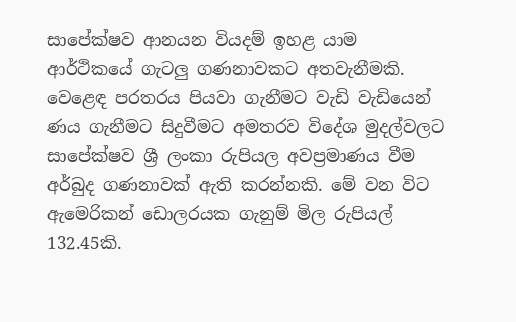සාපේක්ෂව ආනයන වියදම් ඉහළ යාම ආර්ථිකයේ ගැටලු ගණනාවකට අතවැනීමකි. වෙළෙඳ පරතරය පියවා ගැනීමට වැඩි වැඩියෙන් ණය ගැනීමට සිදුවීමට අමතරව විදේශ මුදල්වලට සාපේක්ෂව ශ්‍රී ලංකා රුපියල අවප්‍රමාණය වීම අර්බුද ගණනාවක් ඇති කරන්නකි. මේ වන විට ඇමෙරිකන් ඩොලරයක ගැනුම් මිල රුපියල් 132.45කි.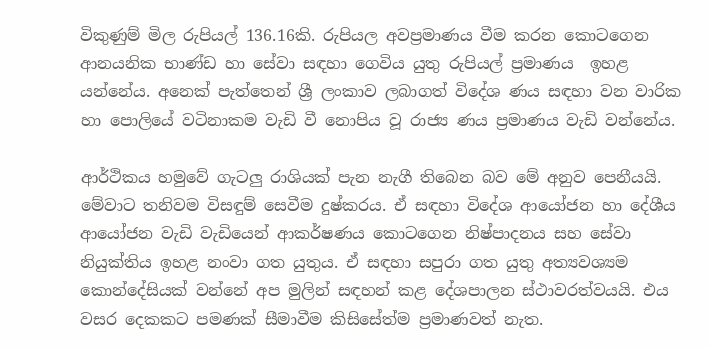විකුණුම් මිල රුපියල් 136.16කි. රුපියල අවප්‍රමාණය වීම කරන කොටගෙන ආනයනික භාණ්ඩ හා සේවා සඳහා ගෙවිය යුතු රුපියල් ප්‍රමාණය  ඉහළ යන්නේය. අනෙක් පැත්තෙන් ශ්‍රී ලංකාව ලබාගත් විදේශ ණය සඳහා වන වාරික හා ‍පොලියේ වටිනාකම වැඩි වී නොපිය වූ රාජ්‍ය ණය ප්‍රමාණය වැඩි වන්නේය.

ආර්ථිකය හමුවේ ගැටලු රාශියක් පැන නැගී තිබෙන බව මේ අනුව පෙනීයයි. මේවාට තනිවම විසඳුම් සෙවීම දුෂ්කරය. ඒ සඳහා විදේශ ආයෝජන හා දේශීය ආයෝජන වැඩි වැඩියෙන් ආකර්ෂණය කොටගෙන නිෂ්පාදනය සහ සේවා නියුක්තිය ඉහළ නංවා ගත යුතුය. ඒ සඳහා සපුරා ගත යුතු අත්‍යවශ්‍යම කොන්දේසියක් වන්නේ අප මුලින් සඳහන් කළ දේශපාලන ස්ථාවරත්වයයි. එය වසර දෙකකට පමණක් සීමාවීම කිසිසේත්ම ප්‍රමාණවත් නැත.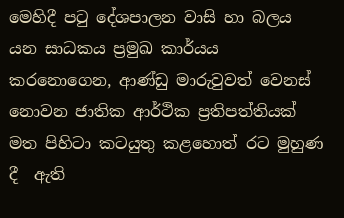මෙහිදී පටු දේශපාලන වාසි හා බලය යන සාධකය ප්‍රමුඛ කාර්යය කරනොගෙන, ආණ්ඩු මාරුවුවත් වෙනස් නොවන ජාතික ආර්ථික ප්‍රතිපත්තියක් මත පිහිටා කටයුතු කළහොත් රට මුහුණ දී  ඇති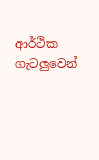ආර්ථික ගැටලුවෙන්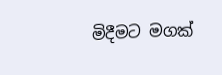මිදීමට මගක්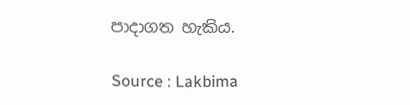පාදාගත හැකිය.

Source : Lakbima